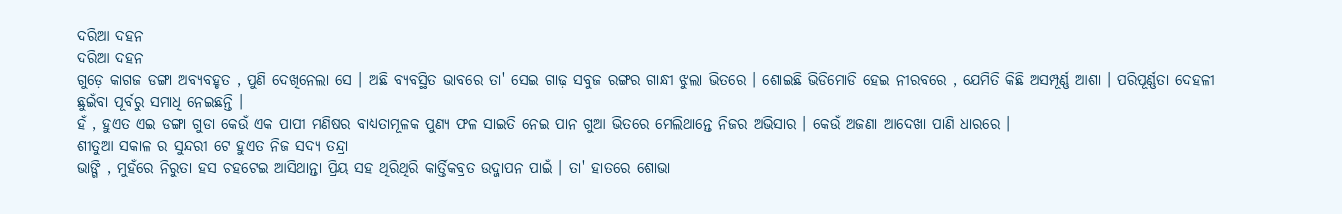ଦରିଆ ଦହନ
ଦରିଆ ଦହନ
ଗୁଡ଼େ କାଗଜ ଡଙ୍ଗା ଅବ୍ୟବହୃତ , ପୁଣି ଦେଖିନେଲା ସେ । ଅଛି ବ୍ୟବସ୍ଥିତ ଭାବରେ ତା' ସେଇ ଗାଢ଼ ସବୁଜ ରଙ୍ଗର ଗାନ୍ଧୀ ଝୁଲା ଭିତରେ । ଶୋଇଛି ଭିଡିମୋଡି ହେଇ ନୀରବରେ , ଯେମିତି କିଛି ଅସମ୍ପୂର୍ଣ୍ଣ ଆଶା । ପରିପୂର୍ଣ୍ଣତା ଦେହଳୀ ଛୁଇଁବା ପୂର୍ବରୁ ସମାଧି ନେଇଛନ୍ତି ।
ହଁ , ହୁଏତ ଏଇ ଡଙ୍ଗା ଗୁଡା କେଉଁ ଏକ ପାପୀ ମଣିଷର ବାଧ୍ୟତାମୂଳକ ପୁଣ୍ୟ ଫଳ ସାଇତି ନେଇ ପାନ ଗୁଆ ଭିତରେ ମେଲିଥାନ୍ତେ ନିଜର ଅଭିସାର । କେଉଁ ଅଜଣା ଆଦେଖା ପାଣି ଧାରରେ ।
ଶୀତୁଆ ସକାଳ ର ସୁନ୍ଦରୀ ଟେ ହୁଏତ ନିଜ ସଦ୍ୟ ତନ୍ଦ୍ରା
ଭାଙ୍ଗି , ମୁହଁରେ ନିରୁତା ହସ ଚହଟେଇ ଆସିଥାନ୍ତା ପ୍ରିୟ ସହ ଥିରିଥିରି କାର୍ତ୍ତିକବ୍ରତ ଉଦ୍ଜାପନ ପାଇଁ । ତା' ହାତରେ ଶୋଭା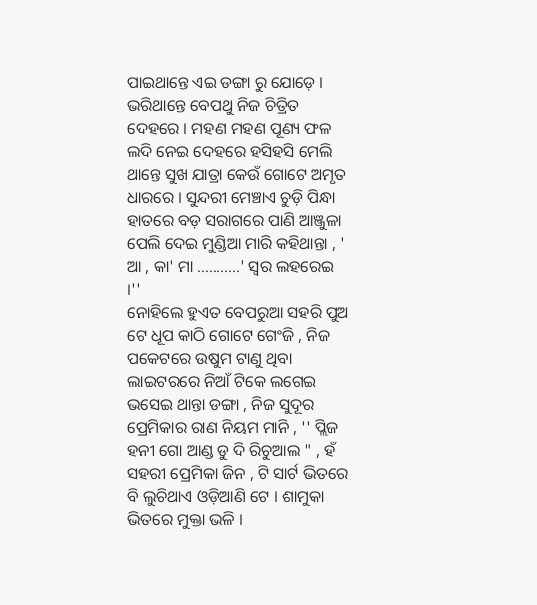ପାଇଥାନ୍ତେ ଏଇ ଡଙ୍ଗା ରୁ ଯୋଡ଼େ । ଭରିଥାନ୍ତେ ବେପଥୁ ନିଜ ଚିତ୍ରିତ ଦେହରେ । ମହଣ ମହଣ ପୂଣ୍ୟ ଫଳ ଲଦି ନେଇ ଦେହରେ ହସିହସି ମେଲି ଥାନ୍ତେ ସୁଖ ଯାତ୍ରା କେଉଁ ଗୋଟେ ଅମୃତ ଧାରରେ । ସୁନ୍ଦରୀ ମେଞ୍ଚାଏ ଚୁଡ଼ି ପିନ୍ଧା ହାତରେ ବଡ଼ ସରାଗରେ ପାଣି ଆଞ୍ଜୁଳା ପେଲି ଦେଇ ମୁଣ୍ଡିଆ ମାରି କହିଥାନ୍ତା , ' ଆ , କା' ମା ...........' ସ୍ୱର ଲହରେଇ ।''
ନୋହିଲେ ହୁଏତ ବେପରୁଆ ସହରି ପୁଅ ଟେ ଧୂପ କାଠି ଗୋଟେ ଗେଂଜି , ନିଜ ପକେଟରେ ଉଷୁମ ଟାଣୁ ଥିବା ଲାଇଟରରେ ନିଆଁ ଟିକେ ଲଗେଇ ଭସେଇ ଥାନ୍ତା ଡଙ୍ଗା , ନିଜ ସୁଦୂର ପ୍ରେମିକାର ରାଣ ନିୟମ ମାନି , '' ପ୍ଲିଜ ହନୀ ଗୋ ଆଣ୍ଡ ଡୁ ଦି ରିଚୁଆଲ " , ହଁ ସହରୀ ପ୍ରେମିକା ଜିନ , ଟି ସାର୍ଟ ଭିତରେ ବି ଲୁଚିଥାଏ ଓଡ଼ିଆଣି ଟେ । ଶାମୁକା ଭିତରେ ମୁକ୍ତା ଭଳି ।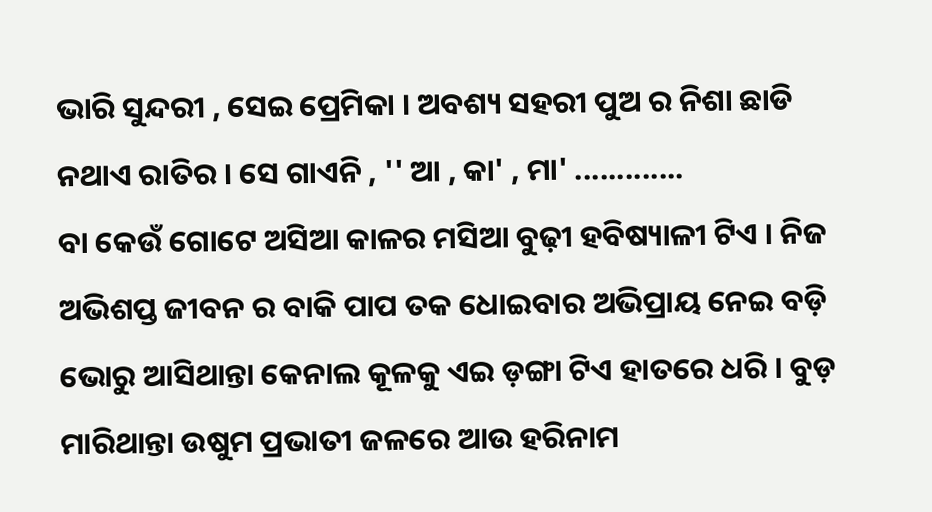ଭାରି ସୁନ୍ଦରୀ , ସେଇ ପ୍ରେମିକା । ଅବଶ୍ୟ ସହରୀ ପୁଅ ର ନିଶା ଛାଡି ନଥାଏ ରାତିର । ସେ ଗାଏନି , '' ଆ , କା' , ମା' .............
ବା କେଉଁ ଗୋଟେ ଅସିଆ କାଳର ମସିଆ ବୁଢ଼ୀ ହବିଷ୍ୟାଳୀ ଟିଏ । ନିଜ ଅଭିଶପ୍ତ ଜୀବନ ର ବାକି ପାପ ତକ ଧୋଇବାର ଅଭିପ୍ରାୟ ନେଇ ବଡ଼ି ଭୋରୁ ଆସିଥାନ୍ତା କେନାଲ କୂଳକୁ ଏଇ ଡ଼ଙ୍ଗା ଟିଏ ହାତରେ ଧରି । ବୁଡ଼ ମାରିଥାନ୍ତା ଉଷୁମ ପ୍ରଭାତୀ ଜଳରେ ଆଉ ହରିନାମ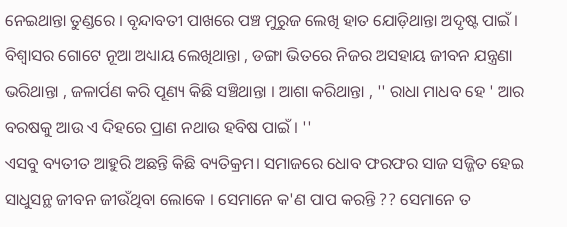ନେଇଥାନ୍ତା ତୁଣ୍ଡରେ । ବୃନ୍ଦାବତୀ ପାଖରେ ପଞ୍ଚ ମୁରୁଜ ଲେଖି ହାତ ଯୋଡ଼ିଥାନ୍ତା ଅଦୃଷ୍ଟ ପାଇଁ ।
ବିଶ୍ୱାସର ଗୋଟେ ନୂଆ ଅଧ୍ୟାୟ ଲେଖିଥାନ୍ତା , ଡଙ୍ଗା ଭିତରେ ନିଜର ଅସହାୟ ଜୀବନ ଯନ୍ତ୍ରଣା ଭରିଥାନ୍ତା , ଜଳାର୍ପଣ କରି ପୂଣ୍ୟ କିଛି ସଞ୍ଚିଥାନ୍ତା । ଆଶା କରିଥାନ୍ତା , '' ରାଧା ମାଧବ ହେ ' ଆର ବରଷକୁ ଆଉ ଏ ଦିହରେ ପ୍ରାଣ ନଥାଉ ହବିଷ ପାଇଁ । ''
ଏସବୁ ବ୍ୟତୀତ ଆହୁରି ଅଛନ୍ତି କିଛି ବ୍ୟତିକ୍ରମ। ସମାଜରେ ଧୋବ ଫରଫର ସାଜ ସଜ୍ଜିତ ହେଇ ସାଧୁସନ୍ଥ ଜୀବନ ଜୀଉଁଥିବା ଲୋକେ । ସେମାନେ କ'ଣ ପାପ କରନ୍ତି ?? ସେମାନେ ତ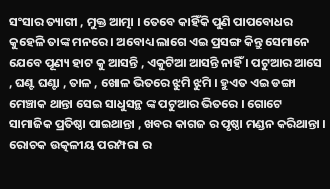ସଂସାର ତ୍ୟାଗୀ , ମୁକ୍ତ ଆତ୍ମା । ତେବେ କାହିଁକି ପୁଣି ପାପବୋଧର କୁହେଳି ତାଙ୍କ ମନରେ । ଅବୋଧ୍ୟ ଲାଗେ ଏଇ ପ୍ରସଙ୍ଗ କିନ୍ତୁ ସେମାନେ ଯେବେ ପୂଣ୍ୟ ହାଟ କୁ ଆସନ୍ତି , ଏକୁଟିଆ ଆସନ୍ତି ନାହିଁ । ପଟୁଆର ଆସେ , ଘଣ୍ଟ ଘଣ୍ଟା , ତାଳ , ଖୋଳ ଭିତରେ ଝୁମି ଝୁମି । ହୁଏତ ଏଇ ଡଙ୍ଗା ମେଞ୍ଚାକ ଥାନ୍ତା ସେଇ ସାଧୁସନ୍ଥ ଙ୍କ ପଟୁଆର ଭିତରେ । ଗୋଟେ ସାମାଜିକ ପ୍ରତିଷ୍ଠା ପାଇଥାନ୍ତା , ଖବର କାଗଜ ର ପୃଷ୍ଠା ମଣ୍ଡନ କରିଥାନ୍ତା । ରୋଚକ ଉତ୍କଳୀୟ ପରମ୍ପରା ର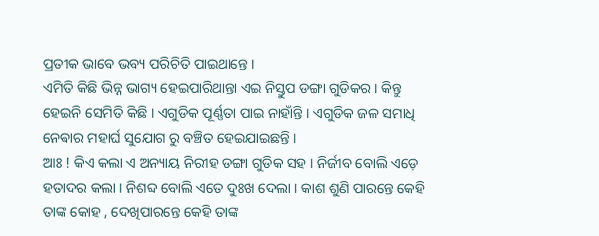ପ୍ରତୀକ ଭାବେ ଭବ୍ୟ ପରିଚିତି ପାଇଥାନ୍ତେ ।
ଏମିତି କିଛି ଭିନ୍ନ ଭାଗ୍ୟ ହେଇପାରିଥାନ୍ତା ଏଇ ନିସ୍ତୁପ ଡଙ୍ଗା ଗୁଡିକର । କିନ୍ତୁ ହେଇନି ସେମିତି କିଛି । ଏଗୁଡିକ ପୂର୍ଣ୍ଣତା ପାଇ ନାହାଁନ୍ତି । ଏଗୁଡିକ ଜଳ ସମାଧି ନେଵାର ମହାର୍ଘ ସୁଯୋଗ ରୁ ବଞ୍ଚିତ ହେଇଯାଇଛନ୍ତି ।
ଆଃ ! କିଏ କଲା ଏ ଅନ୍ୟାୟ ନିରୀହ ଡଙ୍ଗା ଗୁଡିକ ସହ । ନିର୍ଜୀବ ବୋଲି ଏଡ଼େ ହତାଦର କଲା । ନିଶବ୍ଦ ବୋଲି ଏତେ ଦୁଃଖ ଦେଲା । କାଶ ଶୁଣି ପାରନ୍ତେ କେହି ତାଙ୍କ କୋହ , ଦେଖିପାରନ୍ତେ କେହି ତାଙ୍କ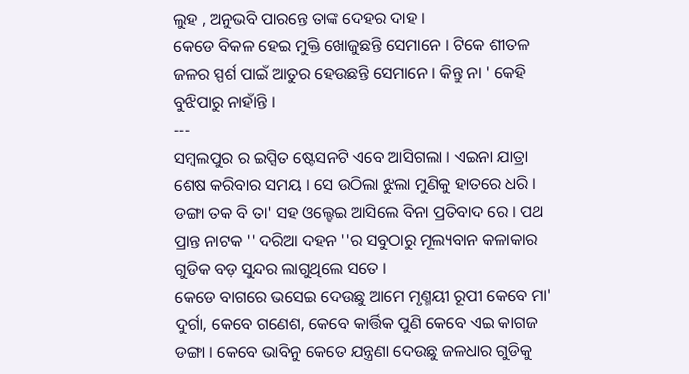ଲୁହ , ଅନୁଭବି ପାରନ୍ତେ ତାଙ୍କ ଦେହର ଦାହ ।
କେଡେ ବିକଳ ହେଇ ମୁକ୍ତି ଖୋଜୁଛନ୍ତି ସେମାନେ । ଟିକେ ଶୀତଳ ଜଳର ସ୍ପର୍ଶ ପାଇଁ ଆତୁର ହେଉଛନ୍ତି ସେମାନେ । କିନ୍ତୁ ନା ' କେହି ବୁଝିପାରୁ ନାହାଁନ୍ତି ।
---
ସମ୍ବଲପୁର ର ଇପ୍ସିତ ଷ୍ଟେସନଟି ଏବେ ଆସିଗଲା । ଏଇନା ଯାତ୍ରା ଶେଷ କରିବାର ସମୟ । ସେ ଉଠିଲା ଝୁଲା ମୁଣିକୁ ହାତରେ ଧରି । ଡଙ୍ଗା ତକ ବି ତା' ସହ ଓଲ୍ହେଇ ଆସିଲେ ବିନା ପ୍ରତିବାଦ ରେ । ପଥ ପ୍ରାନ୍ତ ନାଟକ '' ଦରିଆ ଦହନ ''ର ସବୁଠାରୁ ମୂଲ୍ୟବାନ କଳାକାର ଗୁଡିକ ବଡ଼ ସୁନ୍ଦର ଲାଗୁଥିଲେ ସତେ ।
କେଡେ ବାଗରେ ଭସେଇ ଦେଉଛୁ ଆମେ ମୃଣ୍ମୟୀ ରୂପୀ କେବେ ମା' ଦୁର୍ଗା, କେବେ ଗଣେଶ, କେବେ କାର୍ତ୍ତିକ ପୁଣି କେବେ ଏଇ କାଗଜ ଡଙ୍ଗା । କେବେ ଭାବିନୁ କେତେ ଯନ୍ତ୍ରଣା ଦେଉଛୁ ଜଳଧାର ଗୁଡିକୁ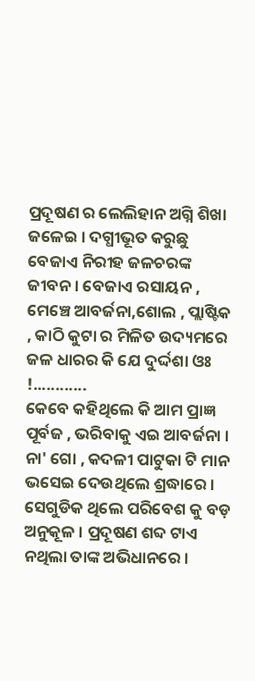ପ୍ରଦୂଷଣ ର ଲେଲିହାନ ଅଗ୍ନି ଶିଖା ଜଳେଇ । ଦଗ୍ଧୀଭୂତ କରୁଛୁ ବେଜାଏ ନିରୀହ ଜଳଚରଙ୍କ ଜୀବନ । ବେଜାଏ ରସାୟନ , ମେଞ୍ଚେ ଆବର୍ଜନା,ଶୋଲ , ପ୍ଲାଷ୍ଟିକ , କାଠି କୁଟା ର ମିଳିତ ଉଦ୍ୟମରେ ଜଳ ଧାରର କି ଯେ ଦୁର୍ଦ୍ଦଶା ଓଃ !............
କେବେ କହିଥିଲେ କି ଆମ ପ୍ରାଜ୍ଞ ପୂର୍ବଜ , ଭରିବାକୁ ଏଇ ଆବର୍ଜନା । ନା' ଗୋ , କଦଳୀ ପାଟୁକା ଟି ମାନ ଭସେଇ ଦେଉଥିଲେ ଶ୍ରଦ୍ଧାରେ । ସେଗୁଡିକ ଥିଲେ ପରିବେଶ କୁ ବଡ଼ ଅନୁକୂଳ । ପ୍ରଦୂଷଣ ଶବ୍ଦ ଟାଏ ନଥିଲା ତାଙ୍କ ଅଭିଧାନରେ ।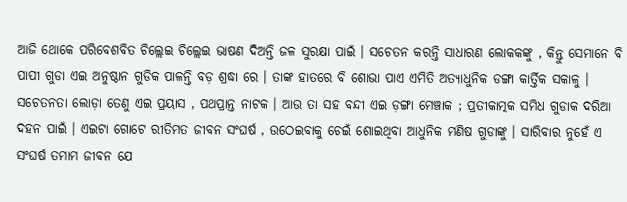ଆଜି ଥୋକେ ପରିବେଶବିତ ଚିଲ୍ଲେଇ ଚିଲ୍ଲେଇ ଭାଷଣ ଦିଅନ୍ତି ଜଳ ସୁରକ୍ଷା ପାଇଁ । ସଚେତନ କରନ୍ତି ସାଧାରଣ ଲୋକକଙ୍କୁ , କିନ୍ତୁ ସେମାନେ ବି ପାପୀ ଗୁଡା ଏଇ ଅନୁଷ୍ଠାନ ଗୁଡିକ ପାଳନ୍ତି ବଡ଼ ଶ୍ରଦ୍ଧା ରେ । ତାଙ୍କ ହାତରେ ବି ଶୋଭା ପାଏ ଏମିତି ଅତ୍ୟାଧୁନିକ ଡଙ୍ଗା କାର୍ତ୍ତିକ ସକାଳୁ ।
ସଚେତନତା ଲୋଡ଼ା ତେଣୁ ଏଇ ପ୍ରୟାସ , ପଥପ୍ରାନ୍ତ ନାଟକ । ଆଉ ତା ସହ ବନ୍ଦୀ ଏଇ ଡ଼ଙ୍ଗା ମେଞ୍ଚାକ ; ପ୍ରତୀକାତ୍ମକ ସମିଧ ଗୁଡାକ ଦରିଆ ଦହନ ପାଇଁ । ଏଇଟା ଗୋଟେ ରୀତିମତ ଜୀବନ ସଂଘର୍ଷ , ଉଠେଇବାକୁ ଚେଇଁ ଶୋଇଥିବା ଆଧୁନିକ ମଣିଷ ଗୁଡାଙ୍କୁ । ସାରିବାର ନୁହେଁ ଏ ସଂଘର୍ଷ ତମାମ ଜୀବନ ଯେ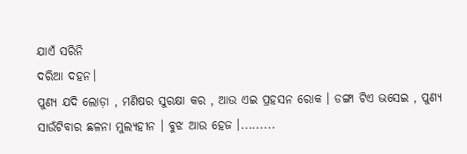ଯାଏଁ ସରିନି
ଦରିଆ ଦହନ।
ପୁଣ୍ୟ ଯଦି ଲୋଡ଼ା , ମଣିଷର ସୁରକ୍ଷା କର , ଆଉ ଏଇ ପ୍ରହସନ ରୋକ । ଡଙ୍ଗା ଟିଏ ଭସେଇ , ପୁଣ୍ୟ ସାଉଁଟିବାର ଛଳନା ମୁଲ୍ୟହୀନ । ବୁଝ ଆଉ ହେଜ ।.........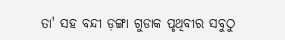ତା' ସହ ବନ୍ଦୀ ଡ଼ଙ୍ଗା ଗୁଡାକ ପୃଥିବୀର ସବୁଠୁ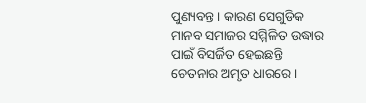ପୁଣ୍ୟବନ୍ତ । କାରଣ ସେଗୁଡିକ ମାନବ ସମାଜର ସମ୍ମିଳିତ ଉଦ୍ଧାର ପାଇଁ ବିସର୍ଜିତ ହେଇଛନ୍ତି ଚେତନାର ଅମୃତ ଧାରରେ ।